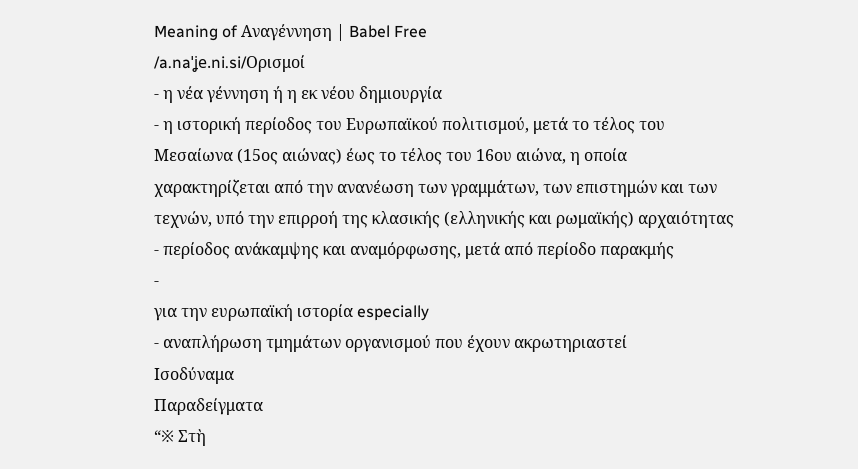Meaning of Αναγέννηση | Babel Free
/a.naˈʝe.ni.si/Ορισμοί
- η νέα γέννηση ή η εκ νέου δημιουργία
- η ιστορική περίοδος του Ευρωπαϊκού πολιτισμού, μετά το τέλος του Μεσαίωνα (15ος αιώνας) έως το τέλος του 16ου αιώνα, η οποία χαρακτηρίζεται από την ανανέωση των γραμμάτων, των επιστημών και των τεχνών, υπό την επιρροή της κλασικής (ελληνικής και ρωμαϊκής) αρχαιότητας
- περίοδος ανάκαμψης και αναμόρφωσης, μετά από περίοδο παρακμής
-
για την ευρωπαϊκή ιστορία especially
- αναπλήρωση τμημάτων οργανισμού που έχουν ακρωτηριαστεί
Ισοδύναμα
Παραδείγματα
“※ Στὴ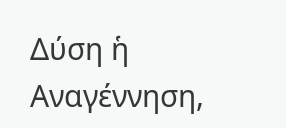Δύση ἡ Αναγέννηση,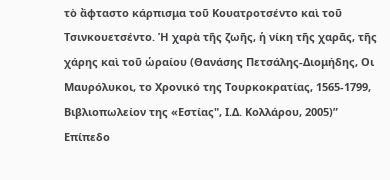τὸ ἄφταστο κάρπισμα τοῦ Κουατροτσέντο καὶ τοῦ Τσινκουετσέντο. Ἡ χαρὰ τῆς ζωῆς, ἡ νίκη τῆς χαρᾶς, τῆς χάρης καὶ τοῦ ὡραίου (Θανάσης Πετσάλης-Διομήδης, Οι Μαυρόλυκοι, το Χρονικό της Τουρκοκρατίας, 1565-1799, Βιβλιοπωλείον της «Εστίας", Ι.Δ. Κολλάρου, 2005)”
Επίπεδο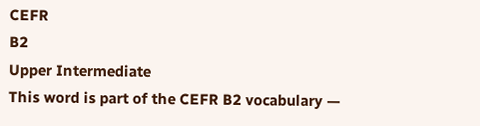CEFR
B2
Upper Intermediate
This word is part of the CEFR B2 vocabulary —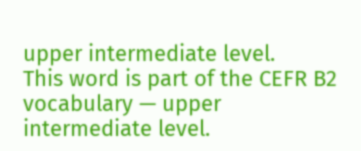upper intermediate level.
This word is part of the CEFR B2 vocabulary — upper intermediate level.